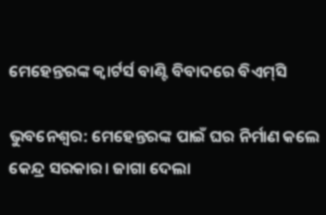ମେହେନ୍ତରଙ୍କ କ୍ବାର୍ଟର୍ସ ବାଣ୍ଟି ବିବାଦରେ ବିଏମ୍‌ସି

ଭୁବନେଶ୍ବର: ମେହେନ୍ତରଙ୍କ ପାଇଁ ଘର ନିର୍ମାଣ କଲେ କେନ୍ଦ୍ର ସରକାର। ଜାଗା ଦେଲା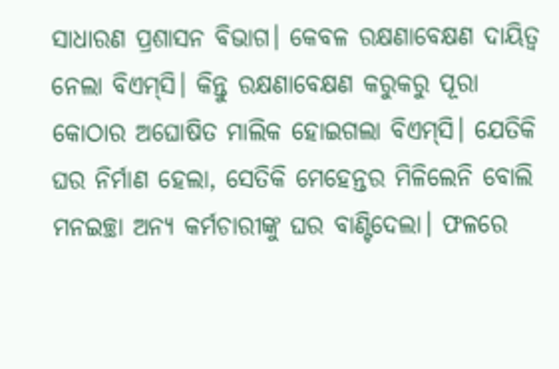ସାଧାରଣ ପ୍ରଶାସନ ବିଭାଗ। କେବଳ ରକ୍ଷଣାବେକ୍ଷଣ ଦାୟିତ୍ବ ନେଲା ବିଏମ୍‌ସି। କିନ୍ତୁ ରକ୍ଷଣାବେକ୍ଷଣ କରୁକରୁ ପୂରା କୋଠାର ଅଘୋଷିତ ମାଲିକ ହୋଇଗଲା ବିଏମ୍‌ସି। ଯେତିକି ଘର ନିର୍ମାଣ ହେଲା, ସେତିକି ମେ‌ହେନ୍ତର ମିଳିଲେନି ବୋଲି ମନଇଚ୍ଛା ଅନ୍ୟ କର୍ମଚାରୀଙ୍କୁ ଘର ବାଣ୍ଟିଦେଲା। ଫଳରେ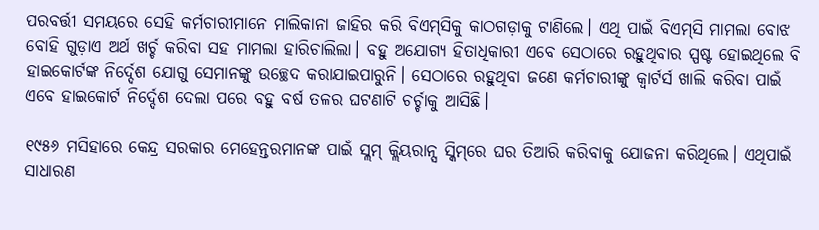ପରବର୍ତ୍ତୀ ସମୟରେ ସେହି କର୍ମଚାରୀମାନେ ମାଲିକାନା ଜାହିର କରି ବିଏମ୍‌ସିକୁ କାଠଗଡ଼ାକୁ ଟାଣିଲେ। ଏଥି ପାଇଁ ବିଏମ୍‌ସି ମାମଲା ବୋଝ ବୋହି ଗୁଡ଼ାଏ ଅର୍ଥ ଖର୍ଚ୍ଚ କରିବା ସହ ମାମଲା ହାରିଚାଲିଲା। ବହୁ ଅଯୋଗ୍ୟ ହିତାଧିକାରୀ ଏବେ ସେଠାରେ ରହୁଥିବାର ସ୍ପଷ୍ଟ ହୋଇଥିଲେ ବି ହାଇକୋର୍ଟଙ୍କ ନି‌ର୍ଦ୍ଦେଶ ଯୋଗୁ ସେମାନଙ୍କୁ ଉଚ୍ଛେଦ କରାଯାଇପାରୁନି। ସେଠାରେ ରହୁଥିବା ଜଣେ କର୍ମଚାରୀଙ୍କୁ କ୍ବାର୍ଟର୍ସ ଖାଲି କରିବା ପାଇଁ ଏବେ ହାଇକୋର୍ଟ ନିର୍ଦ୍ଦେଶ ଦେଲା ପରେ ବହୁ ବର୍ଷ ତଳର ଘଟଣାଟି ଚର୍ଚ୍ଚାକୁ ଆସିଛି।

୧୯୫୬ ମସିହାରେ କେନ୍ଦ୍ର ସରକାର ମେହେନ୍ତରମାନଙ୍କ ପାଇଁ ସ୍ଲମ୍‌ କ୍ଲିୟରାନ୍ସ ସ୍କିମ୍‌ରେ ଘର ତିଆରି କରିବାକୁ ଯୋଜନା କରିଥିଲେ। ଏଥିପାଇଁ ସାଧାରଣ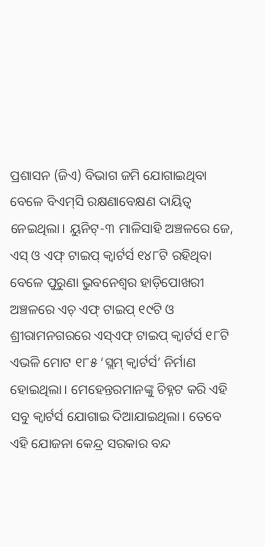ପ୍ରଶାସନ (ଜିଏ) ବିଭାଗ ଜମି ଯୋଗାଇଥିବା ବେଳେ ବିଏମ୍‌ସି ରକ୍ଷଣାବେକ୍ଷଣ ଦାୟିତ୍ବ ନେଇଥିଲା। ୟୁନିଟ୍‌-୩ ମାଳିସାହି ଅଞ୍ଚଳରେ ଜେ, ଏସ୍‌ ଓ ଏଫ୍‌ ଟାଇପ୍‌ କ୍ବାର୍ଟର୍ସ ୧୪୮ଟି ରହିଥିବା ବେଳେ ପୁରୁଣା ଭୁବନେଶ୍ବର ହାଡ଼ିପୋଖରୀ ଅଞ୍ଚଳରେ ଏଚ୍‌ ଏଫ୍‌ ଟାଇପ୍‌ ୧୯ଟି ଓ ଶ୍ରୀରାମନଗରରେ ଏସ୍‌ଏଫ୍‌ ଟାଇପ୍‌ କ୍ବାର୍ଟର୍ସ ୧୮ଟି ଏଭଳି ମୋଟ ୧୮୫ ‘ସ୍ଲମ୍‌ କ୍ବାର୍ଟର୍ସ’ ନିର୍ମାଣ ହୋଇଥିଲା। ମେହେନ୍ତରମାନଙ୍କୁ ଚିହ୍ନଟ କରି ଏହି ସବୁ କ୍ବାର୍ଟର୍ସ ଯୋଗାଇ ଦିଆଯାଇଥିଲା। ତେବେ ଏହି ଯୋଜନା କେନ୍ଦ୍ର ସରକାର ବନ୍ଦ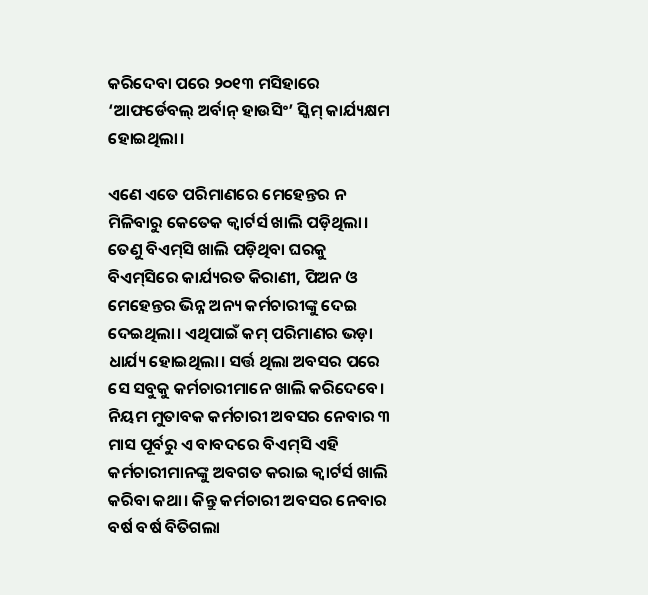କରିଦେବା ପରେ ୨୦୧୩ ମସିହାରେ ‘ଆଫର୍ଡେବଲ୍‌ ଅର୍ବାନ୍‌ ହାଉସିଂ’ ସ୍କିମ୍‌ କାର୍ଯ୍ୟକ୍ଷମ ହୋଇଥିଲା।

ଏଣେ ଏତେ ପରିମାଣରେ ମେହେନ୍ତର ନ ମିଳିବାରୁ କେତେକ କ୍ବାର୍ଟର୍ସ ଖାଲି ପଡ଼ିଥିଲା। ତେଣୁ ବିଏମ୍‌ସି ଖାଲି ପଡ଼ିଥିବା ଘରକୁ ବିଏମ୍‌ସିରେ କାର୍ଯ୍ୟରତ କିରାଣୀ, ପିଅନ ଓ ମେହେନ୍ତର ଭିନ୍ନ ଅନ୍ୟ କର୍ମଚାରୀଙ୍କୁ ଦେଇ ଦେଇଥିଲା। ଏଥିପାଇଁ କମ୍‌ ପରିମାଣର ଭଡ଼ା ଧାର୍ଯ୍ୟ ହୋଇଥିଲା। ସର୍ତ୍ତ ଥିଲା ଅବସର ପରେ ସେ ସବୁକୁ କର୍ମଚାରୀମାନେ ଖାଲି କରିଦେବେ। ନିୟମ ମୁତାବକ କର୍ମଚାରୀ ଅବସର ନେବାର ୩ ମାସ ପୂର୍ବରୁ ଏ ବାବଦରେ ବିଏମ୍‌ସି ଏହି କର୍ମଚାରୀମାନଙ୍କୁ ଅବଗତ କରାଇ କ୍ବାର୍ଟର୍ସ ଖାଲି କରିବା କଥା। କିନ୍ତୁ କର୍ମଚାରୀ ଅବସର ନେବାର ବର୍ଷ ବର୍ଷ ବିତିଗଲା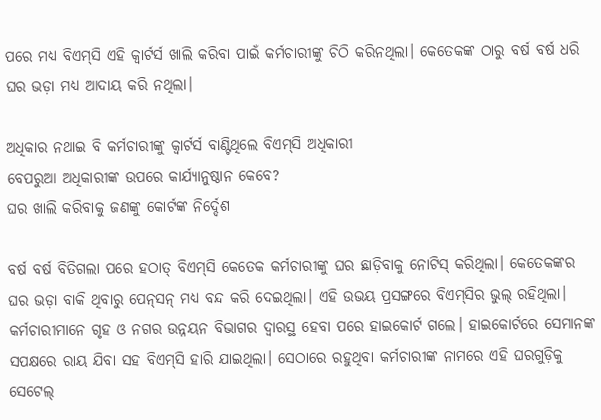ପରେ ମଧ୍ୟ ବିଏମ୍‌ସି ଏହି କ୍ବାର୍ଟର୍ସ ଖାଲି କରିବା ପାଇଁ କର୍ମଚାରୀଙ୍କୁ ଚିଠି କରିନଥିଲା। କେତେକଙ୍କ ଠାରୁ ବର୍ଷ ବର୍ଷ ଧରି ଘର ଭଡ଼ା ମଧ୍ୟ ଆଦାୟ କରି ନଥିଲା।

ଅଧିକାର ନଥାଇ ବି କର୍ମଚାରୀଙ୍କୁ କ୍ବାର୍ଟର୍ସ ବାଣ୍ଟିଥିଲେ ବିଏମ୍‌ସି ଅଧିକାରୀ
ବେପରୁଆ ଅଧିକାରୀଙ୍କ ଉପରେ କାର୍ଯ୍ୟାନୁଷ୍ଠାନ କେବେ?
ଘର ଖାଲି କରିବାକୁ ଜଣଙ୍କୁ କୋର୍ଟଙ୍କ ନିର୍ଦ୍ଦେଶ

ବର୍ଷ ବର୍ଷ ବିତିଗଲା ପରେ ହଠାତ୍‌ ବିଏମ୍‌ସି କେତେକ କର୍ମଚାରୀଙ୍କୁ ଘର ଛାଡ଼ିବାକୁ ନୋଟିସ୍‌ କରିଥିଲା। କେତେକଙ୍କର ଘର ଭଡ଼ା ବାକି ଥିବାରୁ ପେନ୍‌ସନ୍‌ ମଧ୍ୟ ବନ୍ଦ କରି ଦେଇଥିଲା। ଏହି ଉଭୟ ପ୍ରସଙ୍ଗରେ ବିଏମ୍‌ସିର ଭୁଲ୍‌ ରହିଥିଲା। କର୍ମଚାରୀମାନେ ‌ଗୃହ ଓ ନଗର ଉନ୍ନୟନ ବିଭାଗର ଦ୍ବାରସ୍ଥ ହେବା ପରେ ହାଇକୋର୍ଟ ଗଲେ। ହାଇକୋର୍ଟରେ ସେମାନଙ୍କ ସପକ୍ଷ‌ରେ ରାୟ ଯିବା ସହ ବିଏମ୍‌ସି ହାରି ଯାଇଥିଲା। ସେଠାରେ ରହୁଥିବା କର୍ମଚାରୀଙ୍କ ନାମରେ ଏହି ଘରଗୁଡ଼ିକୁ ସେଟେଲ୍‌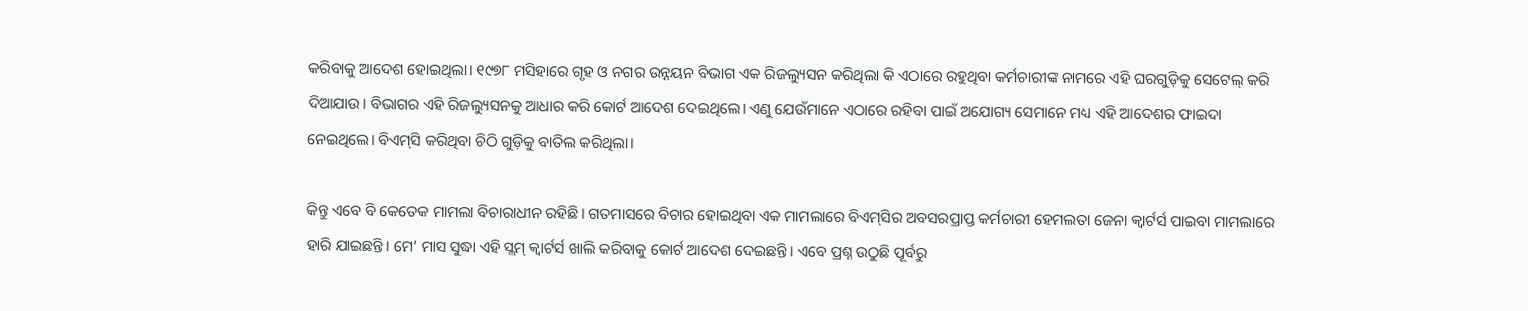କରିବାକୁ ଆଦେଶ ହୋଇଥିଲା। ୧୯୭୮ ମସିହାରେ ଗୃହ ଓ ନଗର ଉନ୍ନୟନ ବିଭାଗ ଏକ ରିଜଲ୍ୟୁସନ କରିଥିଲା କି ଏଠାରେ ରହୁଥିବା କର୍ମଚାରୀଙ୍କ ନାମରେ ଏହି ଘରଗୁଡ଼ିକୁ ସେଟେଲ୍‌ କରି ଦିଆଯାଉ। ବିଭାଗର ଏହି ରିଜଲ୍ୟୁସନକୁ ଆଧାର କରି କୋର୍ଟ ଆଦେଶ ଦେଇଥିଲେ। ଏଣୁ ଯେଉଁମାନେ ଏଠାରେ ରହିବା ପାଇଁ ଅଯୋଗ୍ୟ ସେମାନେ ମଧ୍ୟ ଏହି ଆଦେଶର ଫାଇଦା ନେଇଥିଲେ। ବିଏମ୍‌ସି କରିଥିବା ଚିଠି ଗୁଡ଼ିକୁ ବାତିଲ କରିଥିଲା।

କିନ୍ତୁ ଏବେ ବି କେତେକ ମାମଲା ବିଚାରାଧୀନ ରହିଛି। ଗତମାସରେ ବିଚାର ହୋଇଥିବା ଏକ ମାମଲାରେ ବିଏମ୍‌ସିର ଅବସରପ୍ରାପ୍ତ କର୍ମଚାରୀ ହେମଲତା ଜେନା କ୍ବାର୍ଟର୍ସ ପାଇବା ମାମଲାରେ ହାରି ଯାଇଛନ୍ତି। ମେ’ ମାସ ସୁଦ୍ଧା ଏହି ସ୍ଲମ୍‌ କ୍ବାର୍ଟର୍ସ ଖାଲି କରିବାକୁ କୋର୍ଟ ଆଦେଶ ଦେଇଛନ୍ତି। ଏବେ ପ୍ରଶ୍ନ ଉଠୁଛି ପୂର୍ବରୁ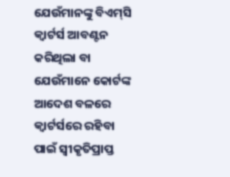ଯେଉଁମାନଙ୍କୁ ବିଏମ୍‌ସି କ୍ବାର୍ଟର୍ସ ଆବଣ୍ଟନ କରିଥିଲା ବା ଯେଉଁମାନେ କୋର୍ଟଙ୍କ ଆଦେଶ ବଳରେ କ୍ବାର୍ଟର୍ସରେ ରହିବା ପାଇଁ ସ୍ବୀକୃତିପ୍ରାପ୍ତ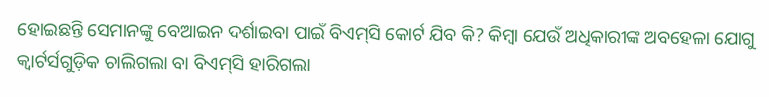ହୋଇଛନ୍ତି ସେମାନଙ୍କୁ ବେଆଇନ ଦର୍ଶାଇବା ପାଇଁ ବିଏମ୍‌ସି କୋର୍ଟ ଯିବ କି? କିମ୍ବା ଯେଉଁ ଅଧିକାରୀଙ୍କ ଅବହେଳା ଯୋଗୁ କ୍ବାର୍ଟର୍ସଗୁଡ଼ିକ ଚାଲିଗଲା ବା ବିଏମ୍‌ସି ହାରିଗଲା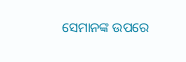ସେମାନଙ୍କ ଉପରେ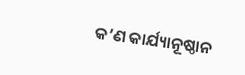କ’ଣ କାର୍ଯ୍ୟାନୂଷ୍ଠାନ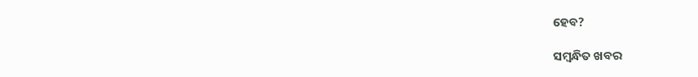ହେବ?

ସମ୍ବନ୍ଧିତ ଖବର